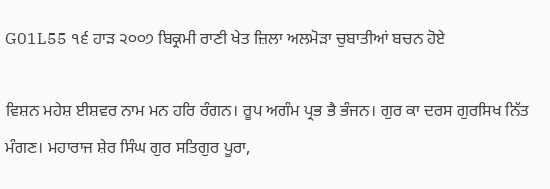G01L55 ੧੬ ਹਾੜ ੨੦੦੭ ਬਿਕ੍ਰਮੀ ਰਾਣੀ ਖੇਤ ਜ਼ਿਲਾ ਅਲਮੋੜਾ ਚੁਬਾਤੀਆਂ ਬਚਨ ਹੋਏ

ਵਿਸ਼ਨ ਮਹੇਸ਼ ਈਸ਼ਵਰ ਨਾਮ ਮਨ ਹਰਿ ਰੰਗਨ। ਰੂਪ ਅਗੰਮ ਪ੍ਰਭ ਭੈ ਭੰਜਨ। ਗੁਰ ਕਾ ਦਰਸ ਗੁਰਸਿਖ ਨਿੱਤ ਮੰਗਣ। ਮਹਾਰਾਜ ਸ਼ੇਰ ਸਿੰਘ ਗੁਰ ਸਤਿਗੁਰ ਪੂਰਾ,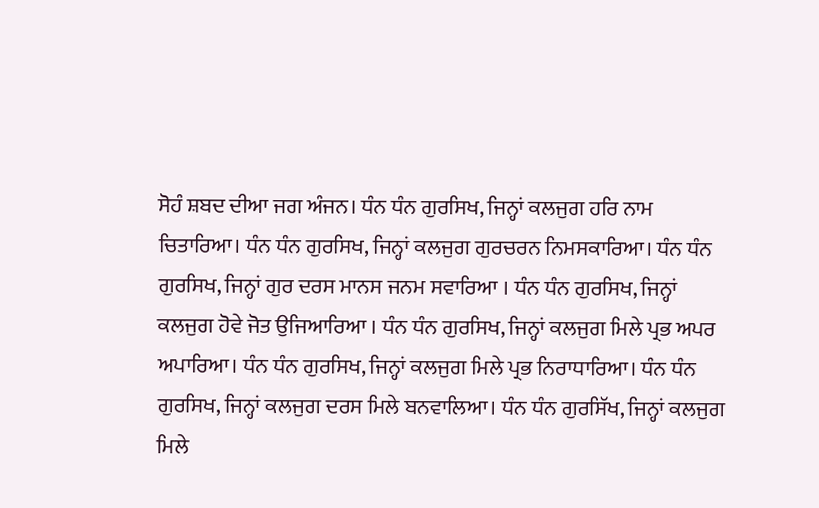ਸੋਹੰ ਸ਼ਬਦ ਦੀਆ ਜਗ ਅੰਜਨ। ਧੰਨ ਧੰਨ ਗੁਰਸਿਖ, ਜਿਨ੍ਹਾਂ ਕਲਜੁਗ ਹਰਿ ਨਾਮ ਚਿਤਾਰਿਆ। ਧੰਨ ਧੰਨ ਗੁਰਸਿਖ, ਜਿਨ੍ਹਾਂ ਕਲਜੁਗ ਗੁਰਚਰਨ ਨਿਮਸਕਾਰਿਆ। ਧੰਨ ਧੰਨ ਗੁਰਸਿਖ, ਜਿਨ੍ਹਾਂ ਗੁਰ ਦਰਸ ਮਾਨਸ ਜਨਮ ਸਵਾਰਿਆ । ਧੰਨ ਧੰਨ ਗੁਰਸਿਖ, ਜਿਨ੍ਹਾਂ ਕਲਜੁਗ ਹੋਵੇ ਜੋਤ ਉਜਿਆਰਿਆ । ਧੰਨ ਧੰਨ ਗੁਰਸਿਖ, ਜਿਨ੍ਹਾਂ ਕਲਜੁਗ ਮਿਲੇ ਪ੍ਰਭ ਅਪਰ ਅਪਾਰਿਆ। ਧੰਨ ਧੰਨ ਗੁਰਸਿਖ, ਜਿਨ੍ਹਾਂ ਕਲਜੁਗ ਮਿਲੇ ਪ੍ਰਭ ਨਿਰਾਧਾਰਿਆ। ਧੰਨ ਧੰਨ ਗੁਰਸਿਖ, ਜਿਨ੍ਹਾਂ ਕਲਜੁਗ ਦਰਸ ਮਿਲੇ ਬਨਵਾਲਿਆ। ਧੰਨ ਧੰਨ ਗੁਰਸਿੱਖ, ਜਿਨ੍ਹਾਂ ਕਲਜੁਗ ਮਿਲੇ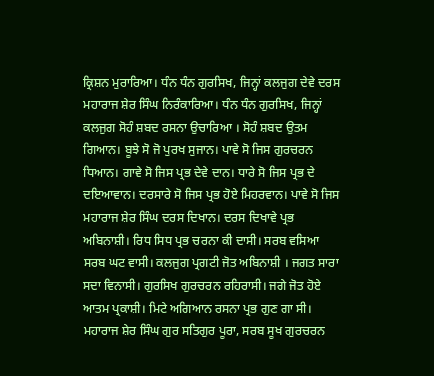ਕ੍ਰਿਸ਼ਨ ਮੁਰਾਰਿਆ। ਧੰਨ ਧੰਨ ਗੁਰਸਿਖ, ਜਿਨ੍ਹਾਂ ਕਲਜੁਗ ਦੇਵੇ ਦਰਸ ਮਹਾਰਾਜ ਸ਼ੇਰ ਸਿੰਘ ਨਿਰੰਕਾਰਿਆ। ਧੰਨ ਧੰਨ ਗੁਰਸਿਖ, ਜਿਨ੍ਹਾਂ ਕਲਜੁਗ ਸੋਹੰ ਸ਼ਬਦ ਰਸਨਾ ਉਚਾਰਿਆ । ਸੋਹੰ ਸ਼ਬਦ ਉਤਮ ਗਿਆਨ। ਬੂਝੇ ਸੋ ਜੋ ਪੁਰਖ ਸੁਜਾਨ। ਪਾਵੇ ਸੋ ਜਿਸ ਗੁਰਚਰਨ ਧਿਆਨ। ਗਾਵੇ ਸੋ ਜਿਸ ਪ੍ਰਭ ਦੇਵੇ ਦਾਨ। ਧਾਰੇ ਸੋ ਜਿਸ ਪ੍ਰਭ ਦੇ ਦਇਆਵਾਨ। ਦਰਸਾਰੇ ਸੋ ਜਿਸ ਪ੍ਰਭ ਹੋਏ ਮਿਹਰਵਾਨ। ਪਾਵੇ ਸੋ ਜਿਸ ਮਹਾਰਾਜ ਸ਼ੇਰ ਸਿੰਘ ਦਰਸ ਦਿਖਾਨ। ਦਰਸ ਦਿਖਾਵੇ ਪ੍ਰਭ ਅਬਿਨਾਸ਼ੀ। ਰਿਧ ਸਿਧ ਪ੍ਰਭ ਚਰਨਾ ਕੀ ਦਾਸੀ। ਸਰਬ ਵਸਿਆ ਸਰਬ ਘਟ ਵਾਸੀ। ਕਲਜੁਗ ਪ੍ਰਗਟੀ ਜੋਤ ਅਬਿਨਾਸ਼ੀ । ਜਗਤ ਸਾਰਾ ਸਦਾ ਵਿਨਾਸੀ। ਗੁਰਸਿਖ ਗੁਰਚਰਨ ਰਹਿਰਾਸੀ। ਜਗੇ ਜੋਤ ਹੋਏ ਆਤਮ ਪ੍ਰਕਾਸ਼ੀ। ਮਿਟੇ ਅਗਿਆਨ ਰਸਨਾ ਪ੍ਰਭ ਗੁਣ ਗਾ ਸੀ। ਮਹਾਰਾਜ ਸ਼ੇਰ ਸਿੰਘ ਗੁਰ ਸਤਿਗੁਰ ਪੂਰਾ, ਸਰਬ ਸੂਖ ਗੁਰਚਰਨ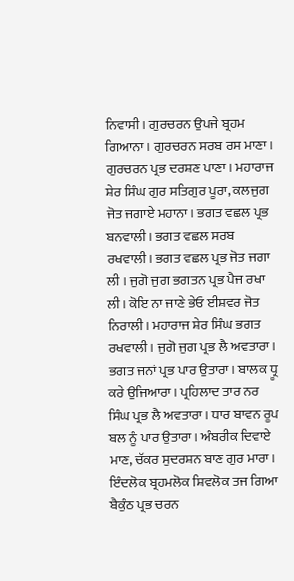ਨਿਵਾਸੀ। ਗੁਰਚਰਨ ਉਪਜੇ ਬ੍ਰਹਮ ਗਿਆਨਾ। ਗੁਰਚਰਨ ਸਰਬ ਰਸ ਮਾਣਾ। ਗੁਰਚਰਨ ਪ੍ਰਭ ਦਰਸ਼ਣ ਪਾਣਾ। ਮਹਾਰਾਜ ਸ਼ੇਰ ਸਿੰਘ ਗੁਰ ਸਤਿਗੁਰ ਪੂਰਾ, ਕਲਜੁਗ ਜੋਤ ਜਗਾਏ ਮਹਾਨਾ। ਭਗਤ ਵਛਲ ਪ੍ਰਭ ਬਨਵਾਲੀ। ਭਗਤ ਵਛਲ ਸਰਬ ਰਖਵਾਲੀ। ਭਗਤ ਵਛਲ ਪ੍ਰਭ ਜੋਤ ਜਗਾ ਲੀ । ਜੁਗੋ ਜੁਗ ਭਗਤਨ ਪ੍ਰਭ ਪੈਜ ਰਖਾ ਲੀ। ਕੋਇ ਨਾ ਜਾਣੇ ਭੇਓ ਈਸ਼ਵਰ ਜੋਤ ਨਿਰਾਲੀ। ਮਹਾਰਾਜ ਸ਼ੇਰ ਸਿੰਘ ਭਗਤ ਰਖਵਾਲੀ। ਜੁਗੋ ਜੁਗ ਪ੍ਰਭ ਲੈ ਅਵਤਾਰਾ। ਭਗਤ ਜਨਾਂ ਪ੍ਰਭ ਪਾਰ ਉਤਾਰਾ। ਬਾਲਕ ਧ੍ਰੂ ਕਰੇ ਉਜਿਆਰਾ। ਪ੍ਰਹਿਲਾਦ ਤਾਰ ਨਰ ਸਿੰਘ ਪ੍ਰਭ ਲੈ ਅਵਤਾਰਾ। ਧਾਰ ਬਾਵਨ ਰੂਪ ਬਲ ਨੂੰ ਪਾਰ ਉਤਾਰਾ। ਅੰਬਰੀਕ ਦਿਵਾਏ ਮਾਣ, ਚੱਕਰ ਸੁਦਰਸ਼ਨ ਬਾਣ ਗੁਰ ਮਾਰਾ। ਇੰਦਲੋਕ ਬ੍ਰਹਮਲੋਕ ਸ਼ਿਵਲੋਕ ਤਜ ਗਿਆ ਬੈਕੁੰਠ ਪ੍ਰਭ ਚਰਨ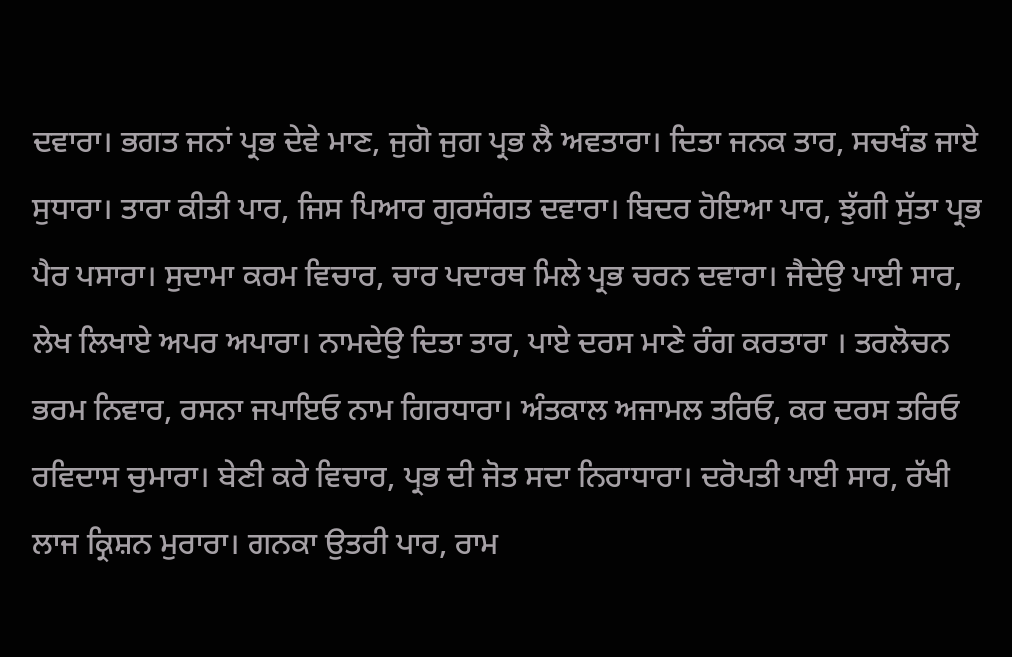ਦਵਾਰਾ। ਭਗਤ ਜਨਾਂ ਪ੍ਰਭ ਦੇਵੇ ਮਾਣ, ਜੁਗੋ ਜੁਗ ਪ੍ਰਭ ਲੈ ਅਵਤਾਰਾ। ਦਿਤਾ ਜਨਕ ਤਾਰ, ਸਚਖੰਡ ਜਾਏ ਸੁਧਾਰਾ। ਤਾਰਾ ਕੀਤੀ ਪਾਰ, ਜਿਸ ਪਿਆਰ ਗੁਰਸੰਗਤ ਦਵਾਰਾ। ਬਿਦਰ ਹੋਇਆ ਪਾਰ, ਝੁੱਗੀ ਸੁੱਤਾ ਪ੍ਰਭ ਪੈਰ ਪਸਾਰਾ। ਸੁਦਾਮਾ ਕਰਮ ਵਿਚਾਰ, ਚਾਰ ਪਦਾਰਥ ਮਿਲੇ ਪ੍ਰਭ ਚਰਨ ਦਵਾਰਾ। ਜੈਦੇਉ ਪਾਈ ਸਾਰ, ਲੇਖ ਲਿਖਾਏ ਅਪਰ ਅਪਾਰਾ। ਨਾਮਦੇਉ ਦਿਤਾ ਤਾਰ, ਪਾਏ ਦਰਸ ਮਾਣੇ ਰੰਗ ਕਰਤਾਰਾ । ਤਰਲੋਚਨ ਭਰਮ ਨਿਵਾਰ, ਰਸਨਾ ਜਪਾਇਓ ਨਾਮ ਗਿਰਧਾਰਾ। ਅੰਤਕਾਲ ਅਜਾਮਲ ਤਰਿਓ, ਕਰ ਦਰਸ ਤਰਿਓ ਰਵਿਦਾਸ ਚੁਮਾਰਾ। ਬੇਣੀ ਕਰੇ ਵਿਚਾਰ, ਪ੍ਰਭ ਦੀ ਜੋਤ ਸਦਾ ਨਿਰਾਧਾਰਾ। ਦਰੋਪਤੀ ਪਾਈ ਸਾਰ, ਰੱਖੀ ਲਾਜ ਕ੍ਰਿਸ਼ਨ ਮੁਰਾਰਾ। ਗਨਕਾ ਉਤਰੀ ਪਾਰ, ਰਾਮ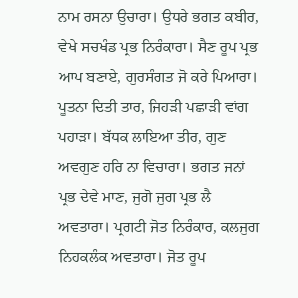ਨਾਮ ਰਸਨਾ ਉਚਾਰਾ। ਉਧਰੇ ਭਗਤ ਕਬੀਰ, ਵੇਖੇ ਸਚਖੰਡ ਪ੍ਰਭ ਨਿਰੰਕਾਰਾ। ਸੈਣ ਰੂਪ ਪ੍ਰਭ ਆਪ ਬਣਾਏ, ਗੁਰਸੰਗਤ ਜੋ ਕਰੇ ਪਿਆਰਾ। ਪੂਤਨਾ ਦਿਤੀ ਤਾਰ, ਜਿਹੜੀ ਪਛਾੜੀ ਵਾਂਗ ਪਹਾੜਾ। ਬੱਧਕ ਲਾਇਆ ਤੀਰ, ਗੁਣ ਅਵਗੁਣ ਹਰਿ ਨਾ ਵਿਚਾਰਾ। ਭਗਤ ਜਨਾਂ ਪ੍ਰਭ ਦੇਵੇ ਮਾਣ, ਜੁਗੋ ਜੁਗ ਪ੍ਰਭ ਲੈ ਅਵਤਾਰਾ। ਪ੍ਰਗਟੀ ਜੋਤ ਨਿਰੰਕਾਰ, ਕਲਜੁਗ ਨਿਹਕਲੰਕ ਅਵਤਾਰਾ। ਜੋਤ ਰੂਪ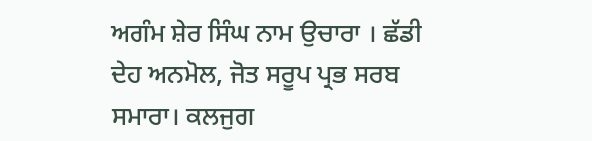ਅਗੰਮ ਸ਼ੇਰ ਸਿੰਘ ਨਾਮ ਉਚਾਰਾ । ਛੱਡੀ ਦੇਹ ਅਨਮੋਲ, ਜੋਤ ਸਰੂਪ ਪ੍ਰਭ ਸਰਬ ਸਮਾਰਾ। ਕਲਜੁਗ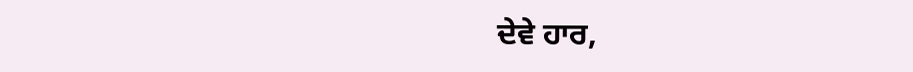ਦੇਵੇ ਹਾਰ,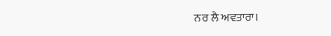ਨਰ ਲੈ ਅਵਤਾਰਾ।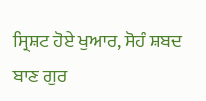ਸ੍ਰਿਸ਼ਟ ਹੋਏ ਖੁਆਰ, ਸੋਹੰ ਸ਼ਬਦ ਬਾਣ ਗੁਰ